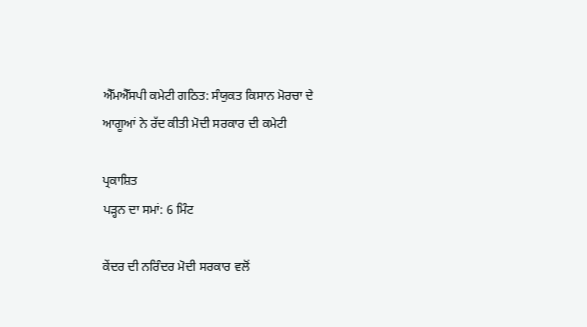ਐੱਮਐੱਸਪੀ ਕਮੇਟੀ ਗਠਿਤ: ਸੰਯੁਕਤ ਕਿਸਾਨ ਮੋਰਚਾ ਦੇ ਆਗੂਆਂ ਨੇ ਰੱਦ ਕੀਤੀ ਮੋਦੀ ਸਰਕਾਰ ਦੀ ਕਮੇਟੀ

ਪ੍ਰਕਾਸ਼ਿਤ
ਪੜ੍ਹਨ ਦਾ ਸਮਾਂ: 6 ਮਿੰਟ

ਕੇਂਦਰ ਦੀ ਨਰਿੰਦਰ ਮੋਦੀ ਸਰਕਾਰ ਵਲੋਂ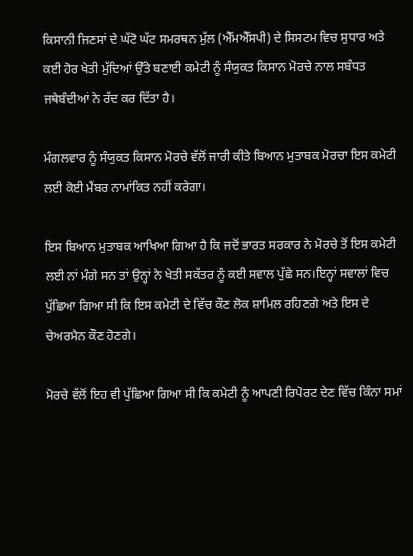ਕਿਸਾਨੀ ਜਿਣਸਾਂ ਦੇ ਘੱਟੋ ਘੱਟ ਸਮਰਥਨ ਮੁੱਲ (ਐੱਮਐੱਸਪੀ) ਦੇ ਸਿਸਟਮ ਵਿਚ ਸੁਧਾਰ ਅਤੇ ਕਈ ਹੋਰ ਖੇਤੀ ਮੁੱਦਿਆਂ ਉੱਤੇ ਬਣਾਈ ਕਮੇਟੀ ਨੂੰ ਸੰਯੁਕਤ ਕਿਸਾਨ ਮੋਰਚੇ ਨਾਲ ਸਬੰਧਤ ਜਥੇਬੰਦੀਆਂ ਨੇ ਰੱਦ ਕਰ ਦਿੱਤਾ ਹੈ।

ਮੰਗਲਵਾਰ ਨੂੰ ਸੰਯੁਕਤ ਕਿਸਾਨ ਮੋਰਚੇ ਵੱਲੋਂ ਜਾਰੀ ਕੀਤੇ ਬਿਆਨ ਮੁਤਾਬਕ ਮੋਰਚਾ ਇਸ ਕਮੇਟੀ ਲਈ ਕੋਈ ਮੈਂਬਰ ਨਾਮਾਂਕਿਤ ਨਹੀਂ ਕਰੇਗਾ।

ਇਸ ਬਿਆਨ ਮੁਤਾਬਕ ਆਖਿਆ ਗਿਆ ਹੈ ਕਿ ਜਦੋਂ ਭਾਰਤ ਸਰਕਾਰ ਨੇ ਮੋਰਚੇ ਤੋਂ ਇਸ ਕਮੇਟੀ ਲਈ ਨਾਂ ਮੰਗੇ ਸਨ ਤਾਂ ਉਨ੍ਹਾਂ ਨੇ ਖੇਤੀ ਸਕੱਤਰ ਨੂੰ ਕਈ ਸਵਾਲ ਪੁੱਛੇ ਸਨ।ਇਨ੍ਹਾਂ ਸਵਾਲਾਂ ਵਿਚ ਪੁੱਛਿਆ ਗਿਆ ਸੀ ਕਿ ਇਸ ਕਮੇਟੀ ਦੇ ਵਿੱਚ ਕੌਣ ਲੋਕ ਸ਼ਾਮਿਲ ਰਹਿਣਗੇ ਅਤੇ ਇਸ ਦੇ ਚੇਅਰਮੈਨ ਕੌਣ ਹੋਣਗੇ।

ਮੋਰਚੇ ਵੱਲੋਂ ਇਹ ਵੀ ਪੁੱਛਿਆ ਗਿਆ ਸੀ ਕਿ ਕਮੇਟੀ ਨੂੰ ਆਪਣੀ ਰਿਪੋਰਟ ਦੇਣ ਵਿੱਚ ਕਿੰਨਾ ਸਮਾਂ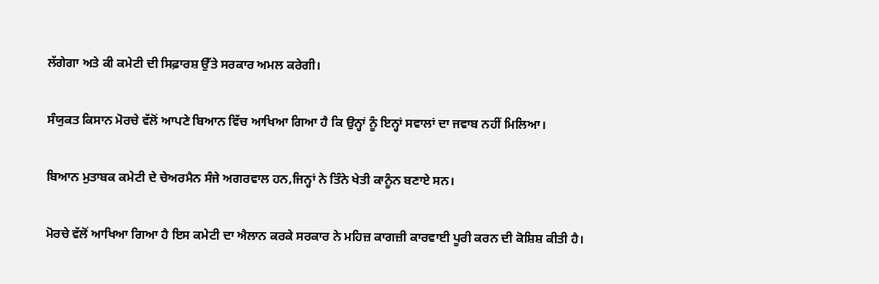ਲੱਗੇਗਾ ਅਤੇ ਕੀ ਕਮੇਟੀ ਦੀ ਸਿਫ਼ਾਰਸ਼ ਉੱਤੇ ਸਰਕਾਰ ਅਮਲ ਕਰੇਗੀ।

ਸੰਯੁਕਤ ਕਿਸਾਨ ਮੋਰਚੇ ਵੱਲੋਂ ਆਪਣੇ ਬਿਆਨ ਵਿੱਚ ਆਖਿਆ ਗਿਆ ਹੈ ਕਿ ਉਨ੍ਹਾਂ ਨੂੰ ਇਨ੍ਹਾਂ ਸਵਾਲਾਂ ਦਾ ਜਵਾਬ ਨਹੀਂ ਮਿਲਿਆ।

ਬਿਆਨ ਮੁਤਾਬਕ ਕਮੇਟੀ ਦੇ ਚੇਅਰਮੈਨ ਸੰਜੇ ਅਗਰਵਾਲ ਹਨ,ਜਿਨ੍ਹਾਂ ਨੇ ਤਿੰਨੇ ਖੇਤੀ ਕਾਨੂੰਨ ਬਣਾਏ ਸਨ।

ਮੋਰਚੇ ਵੱਲੋਂ ਆਖਿਆ ਗਿਆ ਹੈ ਇਸ ਕਮੇਟੀ ਦਾ ਐਲਾਨ ਕਰਕੇ ਸਰਕਾਰ ਨੇ ਮਹਿਜ਼ ਕਾਗਜ਼ੀ ਕਾਰਵਾਈ ਪੂਰੀ ਕਰਨ ਦੀ ਕੋਸ਼ਿਸ਼ ਕੀਤੀ ਹੈ।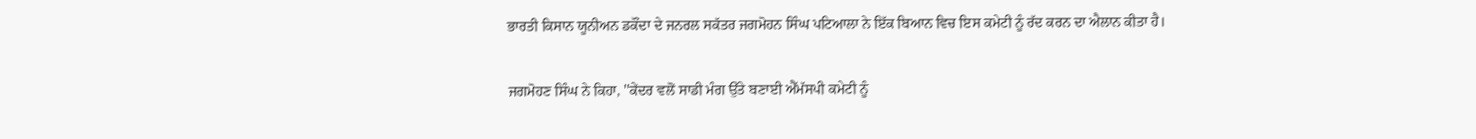ਭਾਰਤੀ ਕਿਸਾਨ ਯੂਨੀਅਨ ਡਕੌਂਦਾ ਦੇ ਜਨਰਲ ਸਕੱਤਰ ਜਗਮੋਹਨ ਸਿੰਘ ਪਟਿਆਲਾ ਨੇ ਇੱਕ ਬਿਆਨ ਵਿਚ ਇਸ ਕਮੇਟੀ ਨੂੰ ਰੱਦ ਕਰਨ ਦਾ ਐਲਾਨ ਕੀਤਾ ਹੈ।

ਜਗਮੋਹਣ ਸਿੰਘ ਨੇ ਕਿਹਾ, ''ਕੇਂਦਰ ਵਲੋਂ ਸਾਡੀ ਮੰਗ ਉੱਤੇ ਬਣਾਈ ਐੱਮੱਸਪੀ ਕਮੇਟੀ ਨੂੰ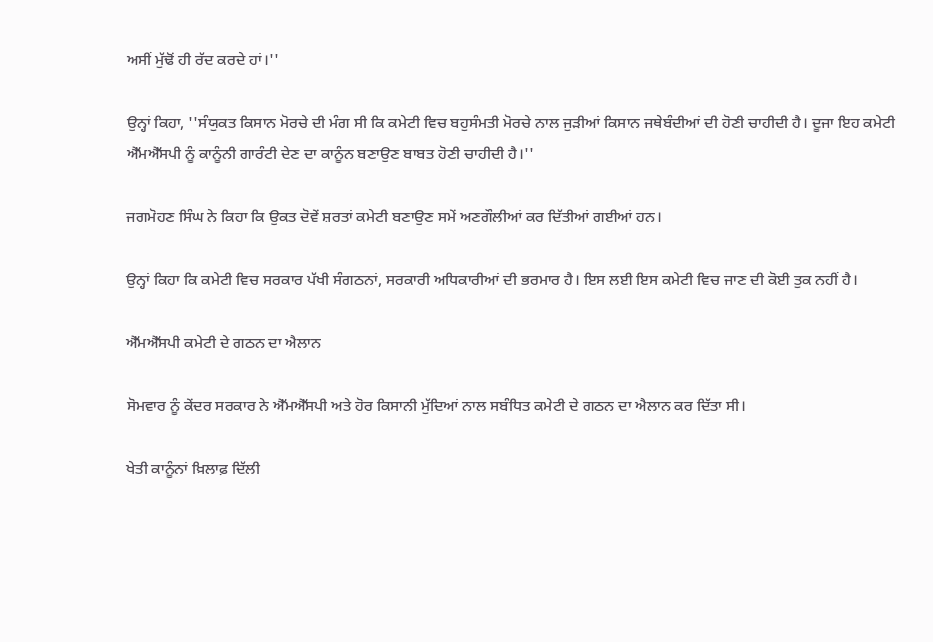ਅਸੀਂ ਮੁੱਢੋਂ ਹੀ ਰੱਦ ਕਰਦੇ ਹਾਂ।''

ਉਨ੍ਹਾਂ ਕਿਹਾ, ''ਸੰਯੁਕਤ ਕਿਸਾਨ ਮੋਰਚੇ ਦੀ ਮੰਗ ਸੀ ਕਿ ਕਮੇਟੀ ਵਿਚ ਬਹੁਸੰਮਤੀ ਮੋਰਚੇ ਨਾਲ ਜੁੜੀਆਂ ਕਿਸਾਨ ਜਥੇਬੰਦੀਆਂ ਦੀ ਹੋਣੀ ਚਾਹੀਦੀ ਹੈ। ਦੂਜਾ ਇਹ ਕਮੇਟੀ ਐੱਮਐੱਸਪੀ ਨੂੰ ਕਾਨੂੰਨੀ ਗਾਰੰਟੀ ਦੇਣ ਦਾ ਕਾਨੂੰਨ ਬਣਾਉਣ ਬਾਬਤ ਹੋਣੀ ਚਾਹੀਦੀ ਹੈ।''

ਜਗਮੋਹਣ ਸਿੰਘ ਨੇ ਕਿਹਾ ਕਿ ਉਕਤ ਦੋਵੇਂ ਸ਼ਰਤਾਂ ਕਮੇਟੀ ਬਣਾਉਣ ਸਮੇਂ ਅਣਗੌਲੀਆਂ ਕਰ ਦਿੱਤੀਆਂ ਗਈਆਂ ਹਨ।

ਉਨ੍ਹਾਂ ਕਿਹਾ ਕਿ ਕਮੇਟੀ ਵਿਚ ਸਰਕਾਰ ਪੱਖੀ ਸੰਗਠਨਾਂ, ਸਰਕਾਰੀ ਅਧਿਕਾਰੀਆਂ ਦੀ ਭਰਮਾਰ ਹੈ। ਇਸ ਲਈ ਇਸ ਕਮੇਟੀ ਵਿਚ ਜਾਣ ਦੀ ਕੋਈ ਤੁਕ ਨਹੀਂ ਹੈ।

ਐੱਮਐੱਸਪੀ ਕਮੇਟੀ ਦੇ ਗਠਨ ਦਾ ਐਲਾਨ

ਸੋਮਵਾਰ ਨੂੰ ਕੇਂਦਰ ਸਰਕਾਰ ਨੇ ਐੱਮਐੱਸਪੀ ਅਤੇ ਹੋਰ ਕਿਸਾਨੀ ਮੁੱਦਿਆਂ ਨਾਲ ਸਬੰਧਿਤ ਕਮੇਟੀ ਦੇ ਗਠਨ ਦਾ ਐਲਾਨ ਕਰ ਦਿੱਤਾ ਸੀ।

ਖੇਤੀ ਕਾਨੂੰਨਾਂ ਖ਼ਿਲਾਫ਼ ਦਿੱਲੀ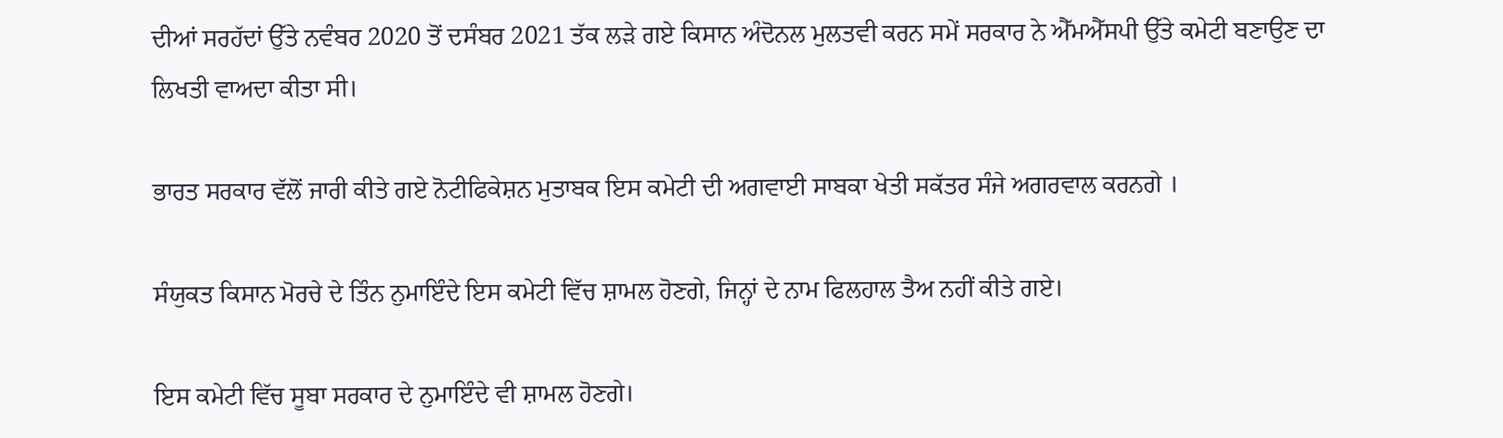ਦੀਆਂ ਸਰਹੱਦਾਂ ਉੱਤੇ ਨਵੰਬਰ 2020 ਤੋਂ ਦਸੰਬਰ 2021 ਤੱਕ ਲੜੇ ਗਏ ਕਿਸਾਨ ਅੰਦੋਨਲ ਮੁਲਤਵੀ ਕਰਨ ਸਮੇਂ ਸਰਕਾਰ ਨੇ ਐੱਮਐੱਸਪੀ ਉੱਤੇ ਕਮੇਟੀ ਬਣਾਉਣ ਦਾ ਲਿਖਤੀ ਵਾਅਦਾ ਕੀਤਾ ਸੀ।

ਭਾਰਤ ਸਰਕਾਰ ਵੱਲੋਂ ਜਾਰੀ ਕੀਤੇ ਗਏ ਨੋਟੀਫਿਕੇਸ਼ਨ ਮੁਤਾਬਕ ਇਸ ਕਮੇਟੀ ਦੀ ਅਗਵਾਈ ਸਾਬਕਾ ਖੇਤੀ ਸਕੱਤਰ ਸੰਜੇ ਅਗਰਵਾਲ ਕਰਨਗੇ ।

ਸੰਯੁਕਤ ਕਿਸਾਨ ਮੋਰਚੇ ਦੇ ਤਿੰਨ ਨੁਮਾਇੰਦੇ ਇਸ ਕਮੇਟੀ ਵਿੱਚ ਸ਼ਾਮਲ ਹੋਣਗੇ, ਜਿਨ੍ਹਾਂ ਦੇ ਨਾਮ ਫਿਲਹਾਲ ਤੈਅ ਨਹੀਂ ਕੀਤੇ ਗਏ।

ਇਸ ਕਮੇਟੀ ਵਿੱਚ ਸੂਬਾ ਸਰਕਾਰ ਦੇ ਨੁਮਾਇੰਦੇ ਵੀ ਸ਼ਾਮਲ ਹੋਣਗੇ।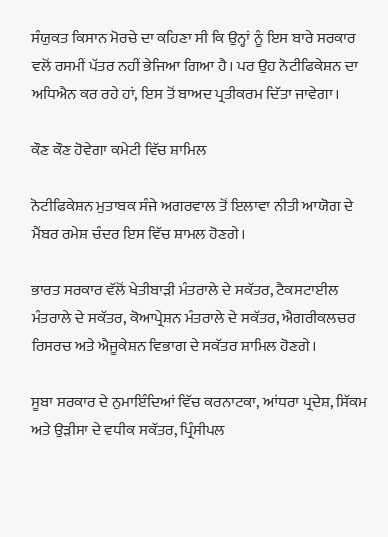ਸੰਯੁਕਤ ਕਿਸਾਨ ਮੋਰਚੇ ਦਾ ਕਹਿਣਾ ਸੀ ਕਿ ਉਨ੍ਹਾਂ ਨੂੰ ਇਸ ਬਾਰੇ ਸਰਕਾਰ ਵਲੋਂ ਰਸਮੀਂ ਪੱਤਰ ਨਹੀਂ ਭੇਜਿਆ ਗਿਆ ਹੈ। ਪਰ ਉਹ ਨੋਟੀਫਿਕੇਸ਼ਨ ਦਾ ਅਧਿਐਨ ਕਰ ਰਹੇ ਹਾਂ, ਇਸ ਤੋਂ ਬਾਅਦ ਪ੍ਰਤੀਕਰਮ ਦਿੱਤਾ ਜਾਵੇਗਾ।

ਕੌਣ ਕੌਣ ਹੋਵੇਗਾ ਕਮੇਟੀ ਵਿੱਚ ਸ਼ਾਮਿਲ

ਨੋਟੀਫਿਕੇਸ਼ਨ ਮੁਤਾਬਕ ਸੰਜੇ ਅਗਰਵਾਲ ਤੋਂ ਇਲਾਵਾ ਨੀਤੀ ਆਯੋਗ ਦੇ ਮੈਂਬਰ ਰਮੇਸ਼ ਚੰਦਰ ਇਸ ਵਿੱਚ ਸ਼ਾਮਲ ਹੋਣਗੇ।

ਭਾਰਤ ਸਰਕਾਰ ਵੱਲੋਂ ਖੇਤੀਬਾੜੀ ਮੰਤਰਾਲੇ ਦੇ ਸਕੱਤਰ, ਟੈਕਸਟਾਈਲ ਮੰਤਰਾਲੇ ਦੇ ਸਕੱਤਰ, ਕੋਆਪ੍ਰੇਸ਼ਨ ਮੰਤਰਾਲੇ ਦੇ ਸਕੱਤਰ, ਐਗਰੀਕਲਚਰ ਰਿਸਰਚ ਅਤੇ ਐਜੂਕੇਸ਼ਨ ਵਿਭਾਗ ਦੇ ਸਕੱਤਰ ਸ਼ਾਮਿਲ ਹੋਣਗੇ।

ਸੂਬਾ ਸਰਕਾਰ ਦੇ ਨੁਮਾਇੰਦਿਆਂ ਵਿੱਚ ਕਰਨਾਟਕਾ, ਆਂਧਰਾ ਪ੍ਰਦੇਸ਼, ਸਿੱਕਮ ਅਤੇ ਉੜੀਸਾ ਦੇ ਵਧੀਕ ਸਕੱਤਰ, ਪ੍ਰਿੰਸੀਪਲ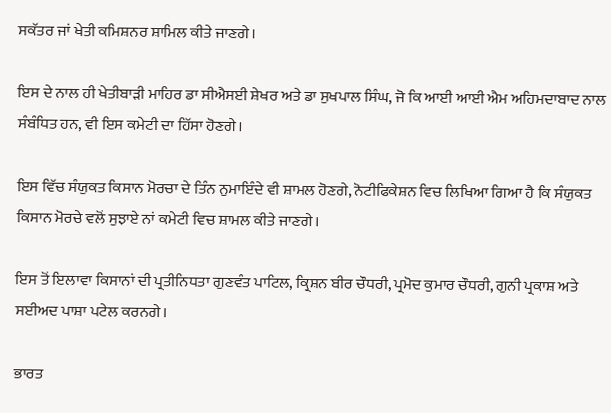ਸਕੱਤਰ ਜਾਂ ਖੇਤੀ ਕਮਿਸ਼ਨਰ ਸ਼ਾਮਿਲ ਕੀਤੇ ਜਾਣਗੇ।

ਇਸ ਦੇ ਨਾਲ ਹੀ ਖੇਤੀਬਾੜੀ ਮਾਹਿਰ ਡਾ ਸੀਐਸਈ ਸ਼ੇਖਰ ਅਤੇ ਡਾ ਸੁਖਪਾਲ ਸਿੰਘ, ਜੋ ਕਿ ਆਈ ਆਈ ਐਮ ਅਹਿਮਦਾਬਾਦ ਨਾਲ ਸੰਬੰਧਿਤ ਹਨ, ਵੀ ਇਸ ਕਮੇਟੀ ਦਾ ਹਿੱਸਾ ਹੋਣਗੇ।

ਇਸ ਵਿੱਚ ਸੰਯੁਕਤ ਕਿਸਾਨ ਮੋਰਚਾ ਦੇ ਤਿੰਨ ਨੁਮਾਇੰਦੇ ਵੀ ਸ਼ਾਮਲ ਹੋਣਗੇ, ਨੋਟੀਫਿਕੇਸ਼ਨ ਵਿਚ ਲਿਖਿਆ ਗਿਆ ਹੈ ਕਿ ਸੰਯੁਕਤ ਕਿਸਾਨ ਮੋਰਚੇ ਵਲੋਂ ਸੁਝਾਏ ਨਾਂ ਕਮੇਟੀ ਵਿਚ ਸ਼ਾਮਲ ਕੀਤੇ ਜਾਣਗੇ।

ਇਸ ਤੋਂ ਇਲਾਵਾ ਕਿਸਾਨਾਂ ਦੀ ਪ੍ਰਤੀਨਿਧਤਾ ਗੁਣਵੰਤ ਪਾਟਿਲ, ਕ੍ਰਿਸ਼ਨ ਬੀਰ ਚੌਧਰੀ, ਪ੍ਰਮੋਦ ਕੁਮਾਰ ਚੌਧਰੀ, ਗੁਨੀ ਪ੍ਰਕਾਸ਼ ਅਤੇ ਸਈਅਦ ਪਾਸ਼ਾ ਪਟੇਲ ਕਰਨਗੇ।

ਭਾਰਤ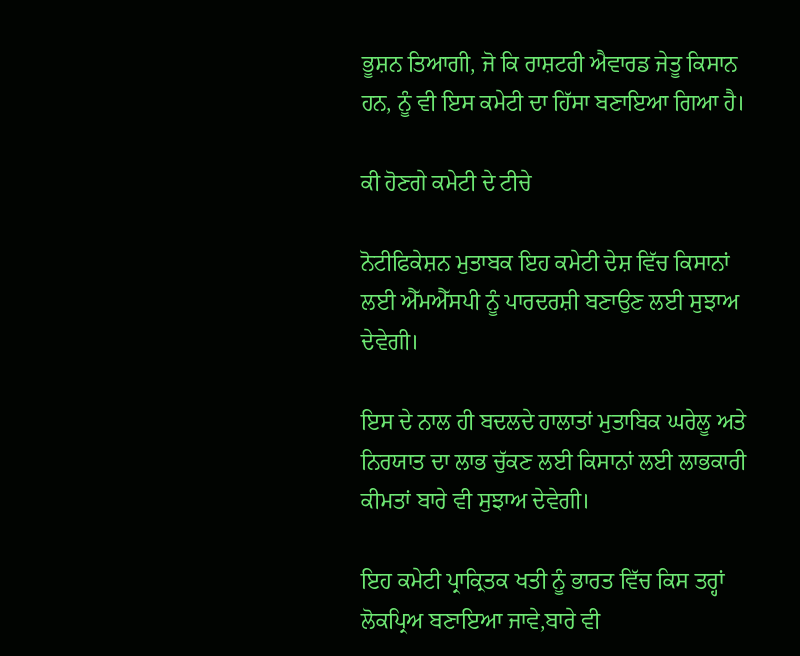ਭੂਸ਼ਨ ਤਿਆਗੀ, ਜੋ ਕਿ ਰਾਸ਼ਟਰੀ ਐਵਾਰਡ ਜੇਤੂ ਕਿਸਾਨ ਹਨ, ਨੂੰ ਵੀ ਇਸ ਕਮੇਟੀ ਦਾ ਹਿੱਸਾ ਬਣਾਇਆ ਗਿਆ ਹੈ।

ਕੀ ਹੋਣਗੇ ਕਮੇਟੀ ਦੇ ਟੀਚੇ

ਨੋਟੀਫਿਕੇਸ਼ਨ ਮੁਤਾਬਕ ਇਹ ਕਮੇਟੀ ਦੇਸ਼ ਵਿੱਚ ਕਿਸਾਨਾਂ ਲਈ ਐੱਮਐੱਸਪੀ ਨੂੰ ਪਾਰਦਰਸ਼ੀ ਬਣਾਉਣ ਲਈ ਸੁਝਾਅ ਦੇਵੇਗੀ।

ਇਸ ਦੇ ਨਾਲ ਹੀ ਬਦਲਦੇ ਹਾਲਾਤਾਂ ਮੁਤਾਬਿਕ ਘਰੇਲੂ ਅਤੇ ਨਿਰਯਾਤ ਦਾ ਲਾਭ ਚੁੱਕਣ ਲਈ ਕਿਸਾਨਾਂ ਲਈ ਲਾਭਕਾਰੀ ਕੀਮਤਾਂ ਬਾਰੇ ਵੀ ਸੁਝਾਅ ਦੇਵੇਗੀ।

ਇਹ ਕਮੇਟੀ ਪ੍ਰਾਕ੍ਰਿਤਕ ਖਤੀ ਨੂੰ ਭਾਰਤ ਵਿੱਚ ਕਿਸ ਤਰ੍ਹਾਂ ਲੋਕਪ੍ਰਿਅ ਬਣਾਇਆ ਜਾਵੇ,ਬਾਰੇ ਵੀ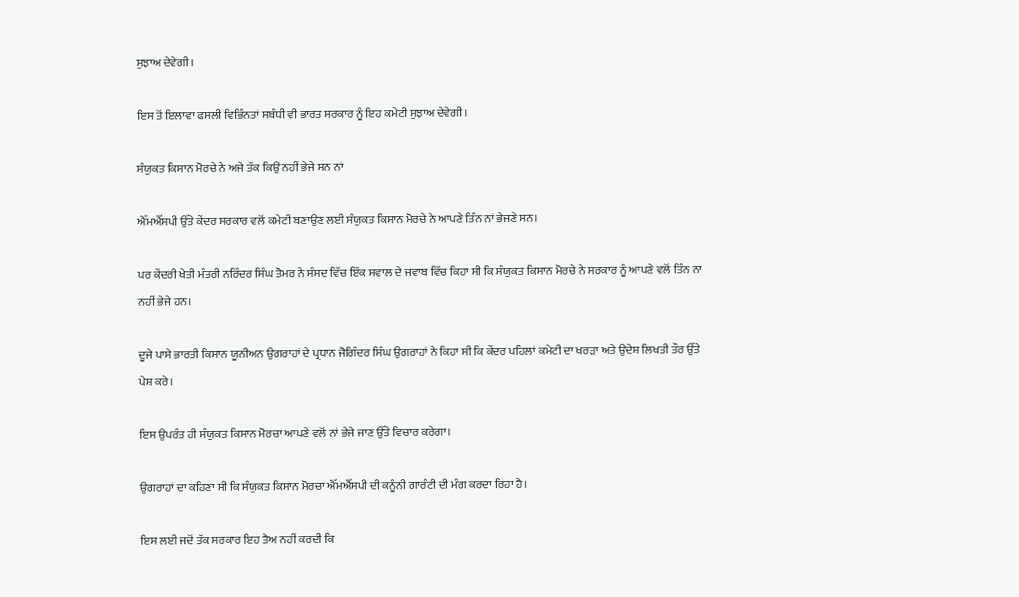ਸੁਝਾਅ ਦੇਵੇਗੀ।

ਇਸ ਤੋਂ ਇਲਾਵਾ ਫਸਲੀ ਵਿਭਿੰਨਤਾਂ ਸਬੰਧੀ ਵੀ ਭਾਰਤ ਸਰਕਾਰ ਨੂੰ ਇਹ ਕਮੇਟੀ ਸੁਝਾਅ ਦੇਵੇਗੀ।

ਸੰਯੁਕਤ ਕਿਸਾਨ ਮੋਰਚੇ ਨੇ ਅਜੇ ਤੱਕ ਕਿਉਂ ਨਹੀਂ ਭੇਜੇ ਸਨ ਨਾਂ

ਐੱਮਐੱਸਪੀ ਉੱਤੇ ਕੇਂਦਰ ਸਰਕਾਰ ਵਲੋਂ ਕਮੇਟੀ ਬਣਾਉਣ ਲਈ ਸੰਯੁਕਤ ਕਿਸਾਨ ਮੋਰਚੇ ਨੇ ਆਪਣੇ ਤਿੰਨ ਨਾਂ ਭੇਜਣੇ ਸਨ।

ਪਰ ਕੇਂਦਰੀ ਖੇਤੀ ਮੰਤਰੀ ਨਰਿੰਦਰ ਸਿੰਘ ਤੋਮਰ ਨੇ ਸੰਸਦ ਵਿੱਚ ਇੱਕ ਸਵਾਲ ਦੇ ਜਵਾਬ ਵਿੱਚ ਕਿਹਾ ਸੀ ਕਿ ਸੰਯੁਕਤ ਕਿਸਾਨ ਮੋਰਚੇ ਨੇ ਸਰਕਾਰ ਨੂੰ ਆਪਣੇ ਵਲੋਂ ਤਿੰਨ ਨਾ ਨਹੀਂ ਭੇਜੇ ਹਨ।

ਦੂਜੇ ਪਾਸੇ ਭਾਰਤੀ ਕਿਸਾਨ ਯੂਨੀਅਨ ਉਗਰਾਹਾਂ ਦੇ ਪ੍ਰਧਾਨ ਜੋਗਿੰਦਰ ਸਿੰਘ ਉਗਰਾਹਾਂ ਨੇ ਕਿਹਾ ਸੀ ਕਿ ਕੇਂਦਰ ਪਹਿਲਾਂ ਕਮੇਟੀ ਦਾ ਖਰੜਾ ਅਤੇ ਉਦੇਸ਼ ਲਿਖਤੀ ਤੌਰ ਉੱਤੇ ਪੇਸ਼ ਕਰੇ।

ਇਸ ਉਪਰੰਤ ਹੀ ਸੰਯੁਕਤ ਕਿਸਾਨ ਮੋਰਚਾ ਆਪਣੇ ਵਲੋਂ ਨਾਂ ਭੇਜੇ ਜਾਣ ਉੱਤੇ ਵਿਚਾਰ ਕਰੇਗਾ।

ਉਗਰਾਹਾਂ ਦਾ ਕਹਿਣਾ ਸੀ ਕਿ ਸੰਯੁਕਤ ਕਿਸਾਨ ਮੋਰਚਾ ਐੱਮਐੱਸਪੀ ਦੀ ਕਨੂੰਨੀ ਗਾਰੰਟੀ ਦੀ ਮੰਗ ਕਰਦਾ ਰਿਹਾ ਹੈ।

ਇਸ ਲਈ ਜਦੋਂ ਤੱਕ ਸਰਕਾਰ ਇਹ ਤੈਅ ਨਹੀਂ ਕਰਦੀ ਕਿ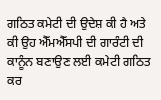ਗਠਿਤ ਕਮੇਟੀ ਦੀ ਉਦੇਸ਼ ਕੀ ਹੈ ਅਤੇ ਕੀ ਉਹ ਐੱਮਐੱਸਪੀ ਦੀ ਗਾਰੰਟੀ ਦੀ ਕਾਨੂੰਨ ਬਣਾਉਣ ਲਈ ਕਮੇਟੀ ਗਠਿਤ ਕਰ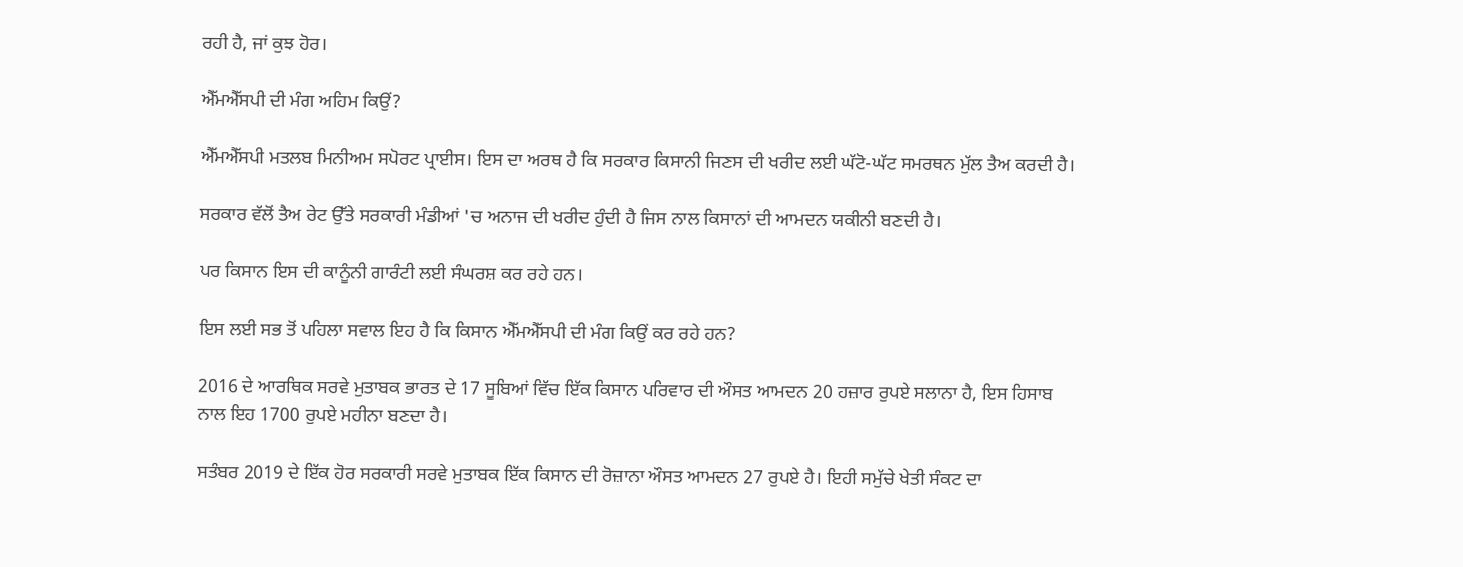ਰਹੀ ਹੈ, ਜਾਂ ਕੁਝ ਹੋਰ।

ਐੱਮਐੱਸਪੀ ਦੀ ਮੰਗ ਅਹਿਮ ਕਿਉਂ?

ਐੱਮਐੱਸਪੀ ਮਤਲਬ ਮਿਨੀਅਮ ਸਪੋਰਟ ਪ੍ਰਾਈਸ। ਇਸ ਦਾ ਅਰਥ ਹੈ ਕਿ ਸਰਕਾਰ ਕਿਸਾਨੀ ਜਿਣਸ ਦੀ ਖਰੀਦ ਲਈ ਘੱਟੋ-ਘੱਟ ਸਮਰਥਨ ਮੁੱਲ ਤੈਅ ਕਰਦੀ ਹੈ।

ਸਰਕਾਰ ਵੱਲੋਂ ਤੈਅ ਰੇਟ ਉੱਤੇ ਸਰਕਾਰੀ ਮੰਡੀਆਂ 'ਚ ਅਨਾਜ ਦੀ ਖਰੀਦ ਹੁੰਦੀ ਹੈ ਜਿਸ ਨਾਲ ਕਿਸਾਨਾਂ ਦੀ ਆਮਦਨ ਯਕੀਨੀ ਬਣਦੀ ਹੈ।

ਪਰ ਕਿਸਾਨ ਇਸ ਦੀ ਕਾਨੂੰਨੀ ਗਾਰੰਟੀ ਲਈ ਸੰਘਰਸ਼ ਕਰ ਰਹੇ ਹਨ।

ਇਸ ਲਈ ਸਭ ਤੋਂ ਪਹਿਲਾ ਸਵਾਲ ਇਹ ਹੈ ਕਿ ਕਿਸਾਨ ਐੱਮਐੱਸਪੀ ਦੀ ਮੰਗ ਕਿਉਂ ਕਰ ਰਹੇ ਹਨ?

2016 ਦੇ ਆਰਥਿਕ ਸਰਵੇ ਮੁਤਾਬਕ ਭਾਰਤ ਦੇ 17 ਸੂਬਿਆਂ ਵਿੱਚ ਇੱਕ ਕਿਸਾਨ ਪਰਿਵਾਰ ਦੀ ਔਸਤ ਆਮਦਨ 20 ਹਜ਼ਾਰ ਰੁਪਏ ਸਲਾਨਾ ਹੈ, ਇਸ ਹਿਸਾਬ ਨਾਲ ਇਹ 1700 ਰੁਪਏ ਮਹੀਨਾ ਬਣਦਾ ਹੈ।

ਸਤੰਬਰ 2019 ਦੇ ਇੱਕ ਹੋਰ ਸਰਕਾਰੀ ਸਰਵੇ ਮੁਤਾਬਕ ਇੱਕ ਕਿਸਾਨ ਦੀ ਰੋਜ਼ਾਨਾ ਔਸਤ ਆਮਦਨ 27 ਰੁਪਏ ਹੈ। ਇਹੀ ਸਮੁੱਚੇ ਖੇਤੀ ਸੰਕਟ ਦਾ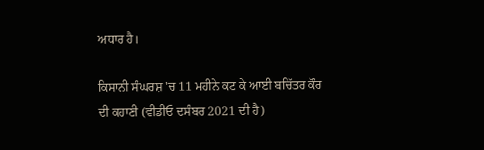ਅਧਾਰ ਹੈ।

ਕਿਸਾਨੀ ਸੰਘਰਸ਼ 'ਚ 11 ਮਹੀਨੇ ਕਟ ਕੇ ਆਈ ਬਚਿੱਤਰ ਕੌਰ ਦੀ ਕਹਾਣੀ (ਵੀਡੀਓ ਦਸੰਬਰ 2021 ਦੀ ਹੈ)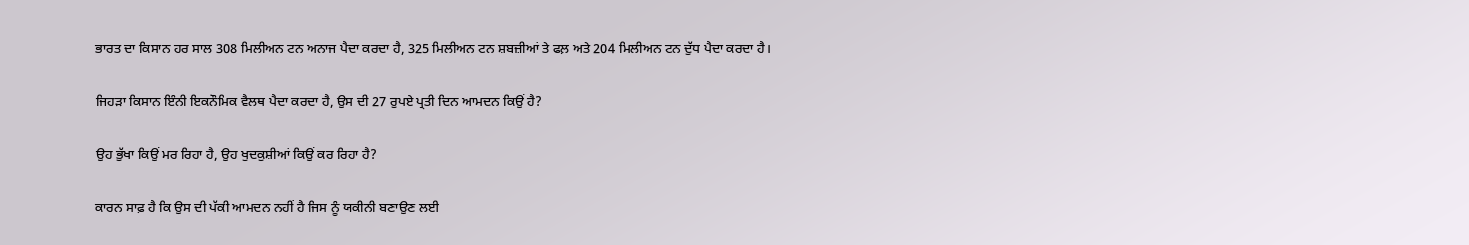ਭਾਰਤ ਦਾ ਕਿਸਾਨ ਹਰ ਸਾਲ 308 ਮਿਲੀਅਨ ਟਨ ਅਨਾਜ ਪੈਦਾ ਕਰਦਾ ਹੈ, 325 ਮਿਲੀਅਨ ਟਨ ਸ਼ਬਜ਼ੀਆਂ ਤੇ ਫਲ਼ ਅਤੇ 204 ਮਿਲੀਅਨ ਟਨ ਦੁੱਧ ਪੈਦਾ ਕਰਦਾ ਹੈ।

ਜਿਹੜਾ ਕਿਸਾਨ ਇੰਨੀ ਇਕਨੌਮਿਕ ਵੈਲਥ ਪੈਦਾ ਕਰਦਾ ਹੈ, ਉਸ ਦੀ 27 ਰੁਪਏ ਪ੍ਰਤੀ ਦਿਨ ਆਮਦਨ ਕਿਉਂ ਹੈ?

ਉਹ ਭੁੱਖਾ ਕਿਉਂ ਮਰ ਰਿਹਾ ਹੈ, ਉਹ ਖੁਦਕੁਸ਼ੀਆਂ ਕਿਉਂ ਕਰ ਰਿਹਾ ਹੈ?

ਕਾਰਨ ਸਾਫ਼ ਹੈ ਕਿ ਉਸ ਦੀ ਪੱਕੀ ਆਮਦਨ ਨਹੀਂ ਹੈ ਜਿਸ ਨੂੰ ਯਕੀਨੀ ਬਣਾਉਣ ਲਈ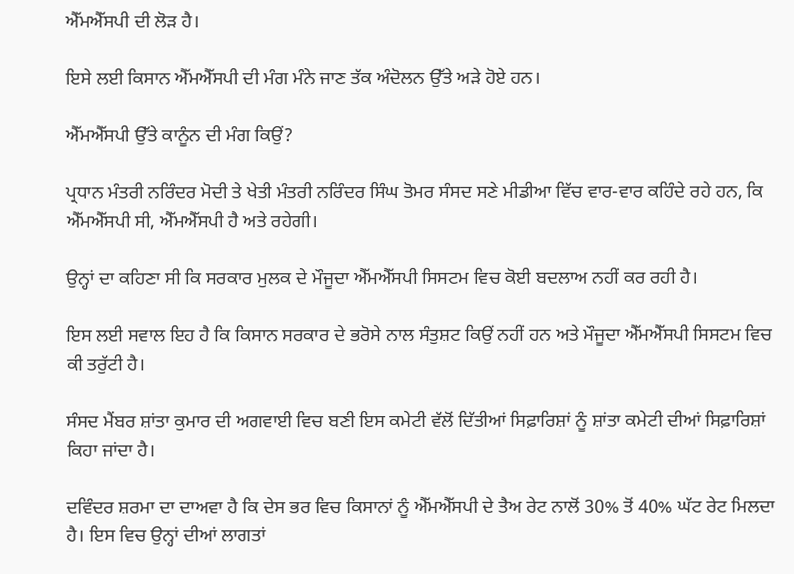ਐੱਮਐੱਸਪੀ ਦੀ ਲੋੜ ਹੈ।

ਇਸੇ ਲਈ ਕਿਸਾਨ ਐੱਮਐੱਸਪੀ ਦੀ ਮੰਗ ਮੰਨੇ ਜਾਣ ਤੱਕ ਅੰਦੋਲਨ ਉੱਤੇ ਅੜੇ ਹੋਏ ਹਨ।

ਐੱਮਐੱਸਪੀ ਉੱਤੇ ਕਾਨੂੰਨ ਦੀ ਮੰਗ ਕਿਉਂ?

ਪ੍ਰਧਾਨ ਮੰਤਰੀ ਨਰਿੰਦਰ ਮੋਦੀ ਤੇ ਖੇਤੀ ਮੰਤਰੀ ਨਰਿੰਦਰ ਸਿੰਘ ਤੋਮਰ ਸੰਸਦ ਸਣੇ ਮੀਡੀਆ ਵਿੱਚ ਵਾਰ-ਵਾਰ ਕਹਿੰਦੇ ਰਹੇ ਹਨ, ਕਿ ਐੱਮਐੱਸਪੀ ਸੀ, ਐੱਮਐੱਸਪੀ ਹੈ ਅਤੇ ਰਹੇਗੀ।

ਉਨ੍ਹਾਂ ਦਾ ਕਹਿਣਾ ਸੀ ਕਿ ਸਰਕਾਰ ਮੁਲਕ ਦੇ ਮੌਜੂਦਾ ਐੱਮਐੱਸਪੀ ਸਿਸਟਮ ਵਿਚ ਕੋਈ ਬਦਲਾਅ ਨਹੀਂ ਕਰ ਰਹੀ ਹੈ।

ਇਸ ਲਈ ਸਵਾਲ ਇਹ ਹੈ ਕਿ ਕਿਸਾਨ ਸਰਕਾਰ ਦੇ ਭਰੋਸੇ ਨਾਲ ਸੰਤੁਸ਼ਟ ਕਿਉਂ ਨਹੀਂ ਹਨ ਅਤੇ ਮੌਜੂਦਾ ਐੱਮਐੱਸਪੀ ਸਿਸਟਮ ਵਿਚ ਕੀ ਤਰੁੱਟੀ ਹੈ।

ਸੰਸਦ ਮੈਂਬਰ ਸ਼ਾਂਤਾ ਕੁਮਾਰ ਦੀ ਅਗਵਾਈ ਵਿਚ ਬਣੀ ਇਸ ਕਮੇਟੀ ਵੱਲੋਂ ਦਿੱਤੀਆਂ ਸਿਫ਼ਾਰਿਸ਼ਾਂ ਨੂੰ ਸ਼ਾਂਤਾ ਕਮੇਟੀ ਦੀਆਂ ਸਿਫ਼ਾਰਿਸ਼ਾਂ ਕਿਹਾ ਜਾਂਦਾ ਹੈ।

ਦਵਿੰਦਰ ਸ਼ਰਮਾ ਦਾ ਦਾਅਵਾ ਹੈ ਕਿ ਦੇਸ ਭਰ ਵਿਚ ਕਿਸਾਨਾਂ ਨੂੰ ਐੱਮਐੱਸਪੀ ਦੇ ਤੈਅ ਰੇਟ ਨਾਲੋਂ 30% ਤੋਂ 40% ਘੱਟ ਰੇਟ ਮਿਲਦਾ ਹੈ। ਇਸ ਵਿਚ ਉਨ੍ਹਾਂ ਦੀਆਂ ਲਾਗਤਾਂ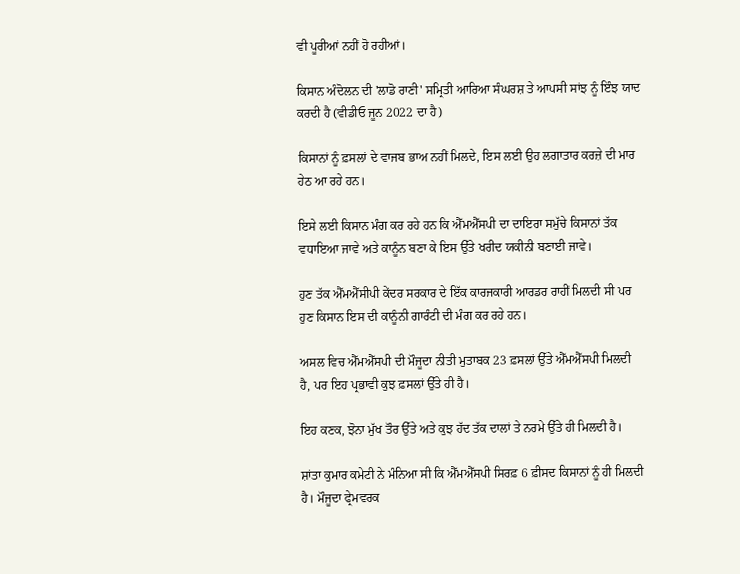ਵੀ ਪੂਰੀਆਂ ਨਹੀਂ ਹੋ ਰਹੀਆਂ।

ਕਿਸਾਨ ਅੰਦੋਲਨ ਦੀ 'ਲਾਡੋ ਰਾਣੀ' ਸਮ੍ਰਿਤੀ ਆਰਿਆ ਸੰਘਰਸ਼ ਤੇ ਆਪਸੀ ਸਾਂਝ ਨੂੰ ਇੰਝ ਯਾਦ ਕਰਦੀ ਹੈ (ਵੀਡੀਓ ਜੂਨ 2022 ਦਾ ਹੈ)

ਕਿਸਾਨਾਂ ਨੂੰ ਫ਼ਸਲਾਂ ਦੇ ਵਾਜਬ ਭਾਅ ਨਹੀਂ ਮਿਲਦੇ, ਇਸ ਲਈ ਉਹ ਲਗਾਤਾਰ ਕਰਜ਼ੇ ਦੀ ਮਾਰ ਹੇਠ ਆ ਰਹੇ ਹਨ।

ਇਸੇ ਲਈ ਕਿਸਾਨ ਮੰਗ ਕਰ ਰਹੇ ਹਨ ਕਿ ਐੱਮਐੱਸਪੀ ਦਾ ਦਾਇਰਾ ਸਮੁੱਚੇ ਕਿਸਾਨਾਂ ਤੱਕ ਵਧਾਇਆ ਜਾਵੇ ਅਤੇ ਕਾਨੂੰਨ ਬਣਾ ਕੇ ਇਸ ਉੱਤੇ ਖਰੀਦ ਯਕੀਨੀ ਬਣਾਈ ਜਾਵੇ।

ਹੁਣ ਤੱਕ ਐੱਮਐੱਸੀਪੀ ਕੇਂਦਰ ਸਰਕਾਰ ਦੇ ਇੱਕ ਕਾਰਜਕਾਰੀ ਆਰਡਰ ਰਾਹੀਂ ਮਿਲਦੀ ਸੀ ਪਰ ਹੁਣ ਕਿਸਾਨ ਇਸ ਦੀ ਕਾਨੂੰਨੀ ਗਾਰੰਟੀ ਦੀ ਮੰਗ ਕਰ ਰਹੇ ਹਨ।

ਅਸਲ ਵਿਚ ਐੱਮਐੱਸਪੀ ਦੀ ਮੌਜੂਦਾ ਨੀਤੀ ਮੁਤਾਬਕ 23 ਫ਼ਸਲਾਂ ਉੱਤੇ ਐੱਮਐੱਸਪੀ ਮਿਲਦੀ ਹੈ, ਪਰ ਇਹ ਪ੍ਰਭਾਵੀ ਕੁਝ ਫ਼ਸਲਾਂ ਉੱਤੇ ਹੀ ਹੈ।

ਇਹ ਕਣਕ, ਝੋਨਾ ਮੁੱਖ ਤੌਰ ਉੱਤੇ ਅਤੇ ਕੁਝ ਹੱਦ ਤੱਕ ਦਾਲਾਂ ਤੇ ਨਰਮੇ ਉੱਤੇ ਹੀ ਮਿਲਦੀ ਹੈ।

ਸ਼ਾਂਤਾ ਕੁਮਾਰ ਕਮੇਟੀ ਨੇ ਮੰਨਿਆ ਸੀ ਕਿ ਐੱਮਐੱਸਪੀ ਸਿਰਫ਼ 6 ਫ਼ੀਸਦ ਕਿਸਾਨਾਂ ਨੂੰ ਹੀ ਮਿਲਦੀ ਹੈ। ਮੌਜੂਦਾ ਫ੍ਰੇਮਵਰਕ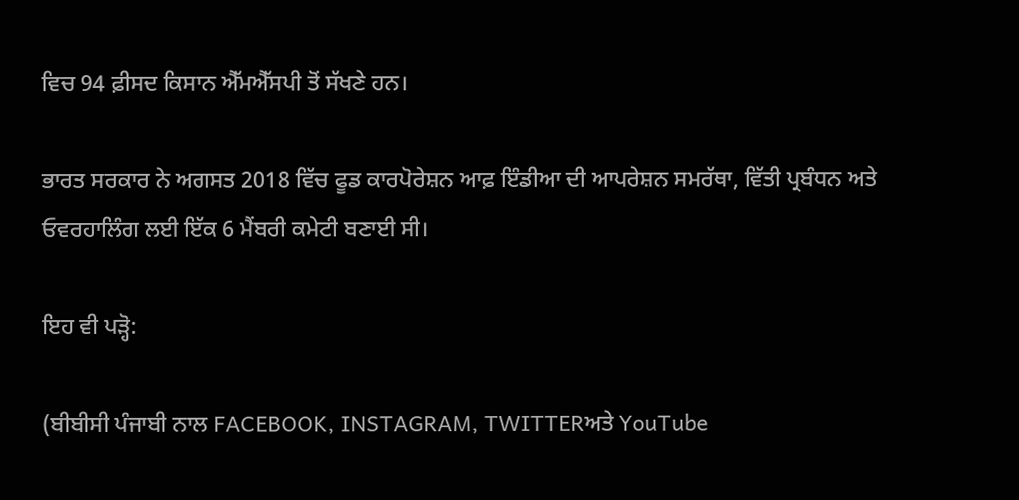ਵਿਚ 94 ਫ਼ੀਸਦ ਕਿਸਾਨ ਐੱਮਐੱਸਪੀ ਤੋਂ ਸੱਖਣੇ ਹਨ।

ਭਾਰਤ ਸਰਕਾਰ ਨੇ ਅਗਸਤ 2018 ਵਿੱਚ ਫੂਡ ਕਾਰਪੋਰੇਸ਼ਨ ਆਫ਼ ਇੰਡੀਆ ਦੀ ਆਪਰੇਸ਼ਨ ਸਮਰੱਥਾ, ਵਿੱਤੀ ਪ੍ਰਬੰਧਨ ਅਤੇ ਓਵਰਹਾਲਿੰਗ ਲਈ ਇੱਕ 6 ਮੈਂਬਰੀ ਕਮੇਟੀ ਬਣਾਈ ਸੀ।

ਇਹ ਵੀ ਪੜ੍ਹੋ:

(ਬੀਬੀਸੀ ਪੰਜਾਬੀ ਨਾਲ FACEBOOK, INSTAGRAM, TWITTERਅਤੇ YouTube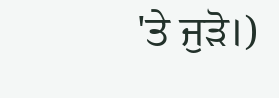'ਤੇ ਜੁੜੋ।)